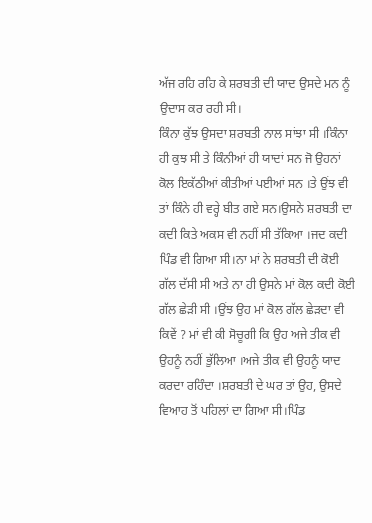ਅੱਜ ਰਹਿ ਰਹਿ ਕੇ ਸ਼ਰਬਤੀ ਦੀ ਯਾਦ ਉਸਦੇ ਮਨ ਨੂੰ ਉਦਾਸ ਕਰ ਰਹੀ ਸੀ।
ਕਿੰਨਾ ਕੁੱਝ ਉਸਦਾ ਸ਼ਰਬਤੀ ਨਾਲ ਸਾਂਝਾ ਸੀ ।ਕਿੰਨਾ ਹੀ ਕੁਝ ਸੀ ਤੇ ਕਿੰਨੀਆਂ ਹੀ ਯਾਦਾਂ ਸਨ ਜੋ ਉਹਨਾਂ ਕੋਲ ਇਕੱਠੀਆਂ ਕੀਤੀਆਂ ਪਈਆਂ ਸਨ ।ਤੇ ਉਂਝ ਵੀ ਤਾਂ ਕਿੰਨੇ ਹੀ ਵਰ੍ਹੇ ਬੀਤ ਗਏ ਸਨ।ਉਸਨੇ ਸ਼ਰਬਤੀ ਦਾ ਕਦੀ ਕਿਤੇ ਅਕਸ ਵੀ ਨਹੀਂ ਸੀ ਤੱਕਿਆ ।ਜਦ ਕਦੀ ਪਿੰਡ ਵੀ ਗਿਆ ਸੀ।ਨਾ ਮਾਂ ਨੇ ਸ਼ਰਬਤੀ ਦੀ ਕੋਈ ਗੱਲ ਦੱਸੀ ਸੀ ਅਤੇ ਨਾ ਹੀ ਉਸਨੇ ਮਾਂ ਕੋਲ ਕਦੀ ਕੋਈ ਗੱਲ ਛੇੜੀ ਸੀ ।ਉਂਝ ਉਹ ਮਾਂ ਕੋਲ ਗੱਲ ਛੇੜਦਾ ਵੀ ਕਿਵੇਂ ? ਮਾਂ ਵੀ ਕੀ ਸੋਚੂਗੀ ਕਿ ਉਹ ਅਜੇ ਤੀਕ ਵੀ ਉਹਨੂੰ ਨਹੀਂ ਭੁੱਲਿਆ ।ਅਜੇ ਤੀਕ ਵੀ ਉਹਨੂੰ ਯਾਦ ਕਰਦਾ ਰਹਿੰਦਾ ।ਸ਼ਰਬਤੀ ਦੇ ਘਰ ਤਾਂ ਉਹ, ਉਸਦੇ ਵਿਆਹ ਤੋਂ ਪਹਿਲਾਂ ਦਾ ਗਿਆ ਸੀ।ਪਿੰਡ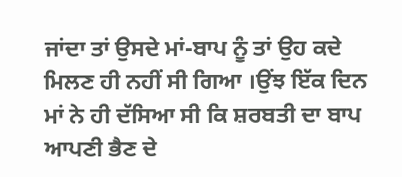ਜਾਂਦਾ ਤਾਂ ਉਸਦੇ ਮਾਂ-ਬਾਪ ਨੂੰ ਤਾਂ ਉਹ ਕਦੇ ਮਿਲਣ ਹੀ ਨਹੀਂ ਸੀ ਗਿਆ ।ਉਂਝ ਇੱਕ ਦਿਨ ਮਾਂ ਨੇ ਹੀ ਦੱਸਿਆ ਸੀ ਕਿ ਸ਼ਰਬਤੀ ਦਾ ਬਾਪ ਆਪਣੀ ਭੈਣ ਦੇ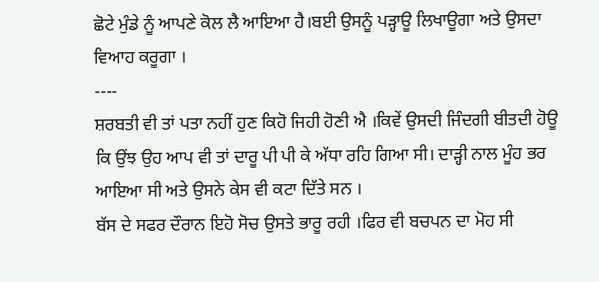ਛੋਟੇ ਮੁੰਡੇ ਨੂੰ ਆਪਣੇ ਕੋਲ ਲੈ ਆਇਆ ਹੈ।ਬਈ ਉਸਨੂੰ ਪੜ੍ਹਾਊ ਲਿਖਾਊਗਾ ਅਤੇ ਉਸਦਾ ਵਿਆਹ ਕਰੂਗਾ ।
----
ਸ਼ਰਬਤੀ ਵੀ ਤਾਂ ਪਤਾ ਨਹੀਂ ਹੁਣ ਕਿਹੋ ਜਿਹੀ ਹੋਣੀ ਐ ।ਕਿਵੇਂ ਉਸਦੀ ਜਿੰਦਗੀ ਬੀਤਦੀ ਹੋਊ ਕਿ ਉਂਝ ਉਹ ਆਪ ਵੀ ਤਾਂ ਦਾਰੂ ਪੀ ਪੀ ਕੇ ਅੱਧਾ ਰਹਿ ਗਿਆ ਸੀ। ਦਾੜ੍ਹੀ ਨਾਲ ਮੂੰਹ ਭਰ ਆਇਆ ਸੀ ਅਤੇ ਉਸਨੇ ਕੇਸ ਵੀ ਕਟਾ ਦਿੱਤੇ ਸਨ ।
ਬੱਸ ਦੇ ਸਫਰ ਦੌਰਾਨ ਇਹੋ ਸੋਚ ਉਸਤੇ ਭਾਰੂ ਰਹੀ ।ਫਿਰ ਵੀ ਬਚਪਨ ਦਾ ਮੋਹ ਸੀ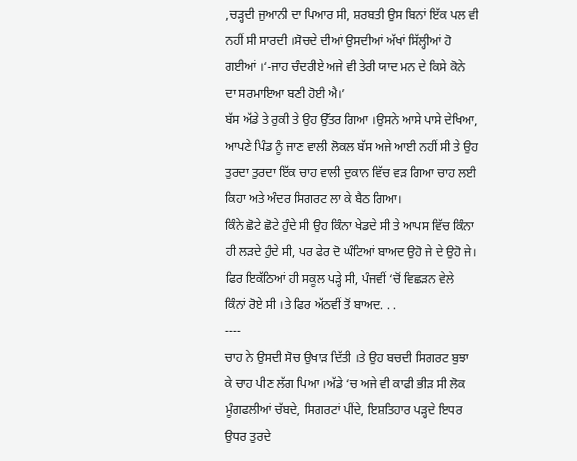,ਚੜ੍ਹਦੀ ਜੁਆਨੀ ਦਾ ਪਿਆਰ ਸੀ, ਸ਼ਰਬਤੀ ਉਸ ਬਿਨਾਂ ਇੱਕ ਪਲ ਵੀ ਨਹੀਂ ਸੀ ਸਾਰਦੀ ।ਸੋਚਦੇ ਦੀਆਂ ਉਸਦੀਆਂ ਅੱਖਾਂ ਸਿੱਲ੍ਹੀਆਂ ਹੋ ਗਈਆਂ ।‘-ਜਾਹ ਚੰਦਰੀਏ ਅਜੇ ਵੀ ਤੇਰੀ ਯਾਦ ਮਨ ਦੇ ਕਿਸੇ ਕੋਨੇ ਦਾ ਸਰਮਾਇਆ ਬਣੀ ਹੋਈ ਐ।’
ਬੱਸ ਅੱਡੇ ਤੇ ਰੁਕੀ ਤੇ ਉਹ ਉੱਤਰ ਗਿਆ ।ਉਸਨੇ ਆਸੇ ਪਾਸੇ ਦੇਖਿਆ, ਆਪਣੇ ਪਿੰਡ ਨੂੰ ਜਾਣ ਵਾਲੀ ਲੋਕਲ ਬੱਸ ਅਜੇ ਆਈ ਨਹੀਂ ਸੀ ਤੇ ਉਹ ਤੁਰਦਾ ਤੁਰਦਾ ਇੱਕ ਚਾਹ ਵਾਲੀ ਦੁਕਾਨ ਵਿੱਚ ਵੜ ਗਿਆ ਚਾਹ ਲਈ ਕਿਹਾ ਅਤੇ ਅੰਦਰ ਸਿਗਰਟ ਲਾ ਕੇ ਬੈਠ ਗਿਆ।
ਕਿੰਨੇ ਛੋਟੇ ਛੋਟੇ ਹੁੰਦੇ ਸੀ ਉਹ ਕਿੰਨਾ ਖੇਡਦੇ ਸੀ ਤੇ ਆਪਸ ਵਿੱਚ ਕਿੰਨਾ ਹੀ ਲੜਦੇ ਹੁੰਦੇ ਸੀ, ਪਰ ਫੇਰ ਦੋ ਘੰਟਿਆਂ ਬਾਅਦ ਉਹੋ ਜੇ ਦੇ ਉਹੋ ਜੇ। ਫਿਰ ਇਕੱਠਿਆਂ ਹੀ ਸਕੂਲ ਪੜ੍ਹੇ ਸੀ, ਪੰਜਵੀਂ ‘ਚੋਂ ਵਿਛੜਨ ਵੇਲੇ ਕਿੰਨਾਂ ਰੋਏ ਸੀ ।ਤੇ ਫਿਰ ਅੱਠਵੀਂ ਤੋਂ ਬਾਅਦ. . .
----
ਚਾਹ ਨੇ ਉਸਦੀ ਸੋਚ ਉਖਾੜ ਦਿੱਤੀ ।ਤੇ ਉਹ ਬਚਦੀ ਸਿਗਰਟ ਬੁਝਾ ਕੇ ਚਾਹ ਪੀਣ ਲੱਗ ਪਿਆ ।ਅੱਡੇ ‘ਚ ਅਜੇ ਵੀ ਕਾਫੀ ਭੀੜ ਸੀ ਲੋਕ ਮੂੰਗਫਲੀਆਂ ਚੱਬਦੇ, ਸਿਗਰਟਾਂ ਪੀਂਦੇ, ਇਸ਼ਤਿਹਾਰ ਪੜ੍ਹਦੇ ਇਧਰ ਉਧਰ ਤੁਰਦੇ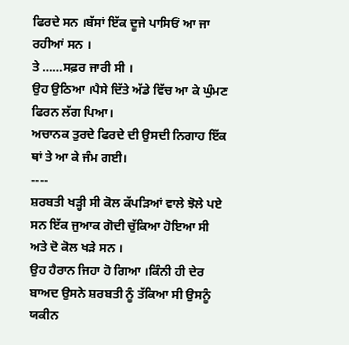ਫਿਰਦੇ ਸਨ ।ਬੱਸਾਂ ਇੱਕ ਦੂਜੇ ਪਾਸਿਓਂ ਆ ਜਾ ਰਹੀਆਂ ਸਨ ।
ਤੇ ……ਸਫ਼ਰ ਜਾਰੀ ਸੀ ।
ਉਹ ਉਠਿਆ ।ਪੈਸੇ ਦਿੱਤੇ ਅੱਡੇ ਵਿੱਚ ਆ ਕੇ ਘੁੰਮਣ ਫਿਰਨ ਲੱਗ ਪਿਆ।
ਅਚਾਨਕ ਤੁਰਦੇ ਫਿਰਦੇ ਦੀ ਉਸਦੀ ਨਿਗਾਹ ਇੱਕ ਥਾਂ ਤੇ ਆ ਕੇ ਜੰਮ ਗਈ।
----
ਸ਼ਰਬਤੀ ਖੜ੍ਹੀ ਸੀ ਕੋਲ ਕੱਪੜਿਆਂ ਵਾਲੇ ਝੋਲੇ ਪਏ ਸਨ ਇੱਕ ਜੁਆਕ ਗੋਦੀ ਚੁੱਕਿਆ ਹੋਇਆ ਸੀ ਅਤੇ ਦੋ ਕੋਲ ਖੜੇ ਸਨ ।
ਉਹ ਹੈਰਾਨ ਜਿਹਾ ਹੋ ਗਿਆ ।ਕਿੰਨੀ ਹੀ ਦੇਰ ਬਾਅਦ ਉਸਨੇ ਸ਼ਰਬਤੀ ਨੂੰ ਤੱਕਿਆ ਸੀ ਉਸਨੂੰ ਯਕੀਨ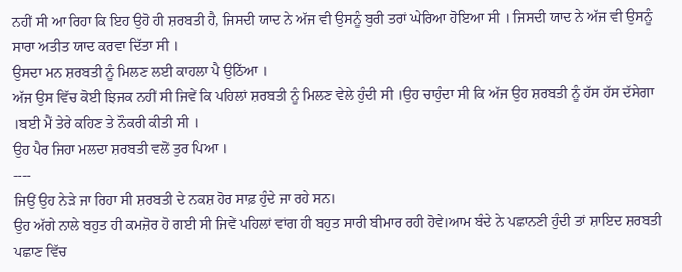ਨਹੀਂ ਸੀ ਆ ਰਿਹਾ ਕਿ ਇਹ ਉਹੋ ਹੀ ਸ਼ਰਬਤੀ ਹੈ, ਜਿਸਦੀ ਯਾਦ ਨੇ ਅੱਜ ਵੀ ਉਸਨੂੰ ਬੁਰੀ ਤਰਾਂ ਘੇਰਿਆ ਹੋਇਆ ਸੀ । ਜਿਸਦੀ ਯਾਦ ਨੇ ਅੱਜ ਵੀ ਉਸਨੂੰ ਸਾਰਾ ਅਤੀਤ ਯਾਦ ਕਰਵਾ ਦਿੱਤਾ ਸੀ ।
ਉਸਦਾ ਮਨ ਸ਼ਰਬਤੀ ਨੂੰ ਮਿਲਣ ਲਈ ਕਾਹਲਾ ਪੈ ਉਠਿੱਆ ।
ਅੱਜ ਉਸ ਵਿੱਚ ਕੋਈ ਝਿਜਕ ਨਹੀਂ ਸੀ ਜਿਵੇਂ ਕਿ ਪਹਿਲਾਂ ਸ਼ਰਬਤੀ ਨੂੰ ਮਿਲਣ ਵੇਲੇ ਹੁੰਦੀ ਸੀ ।ਉਹ ਚਾਹੁੰਦਾ ਸੀ ਕਿ ਅੱਜ ਉਹ ਸ਼ਰਬਤੀ ਨੂੰ ਹੱਸ ਹੱਸ ਦੱਸੇਗਾ ।ਬਈ ਮੈਂ ਤੇਰੇ ਕਹਿਣ ਤੇ ਨੌਕਰੀ ਕੀਤੀ ਸੀ ।
ਉਹ ਪੈਰ ਜਿਹਾ ਮਲਦਾ ਸ਼ਰਬਤੀ ਵਲੋਂ ਤੁਰ ਪਿਆ ।
----
ਜਿਉਂ ਉਹ ਨੇੜੇ ਜਾ ਰਿਹਾ ਸੀ ਸ਼ਰਬਤੀ ਦੇ ਨਕਸ਼ ਹੋਰ ਸਾਫ਼ ਹੁੰਦੇ ਜਾ ਰਹੇ ਸਨ।
ਉਹ ਅੱਗੇ ਨਾਲੇ ਬਹੁਤ ਹੀ ਕਮਜ਼ੋਰ ਹੋ ਗਈ ਸੀ ਜਿਵੇਂ ਪਹਿਲਾਂ ਵਾਂਗ ਹੀ ਬਹੁਤ ਸਾਰੀ ਬੀਮਾਰ ਰਹੀ ਹੋਵੇ।ਆਮ ਬੰਦੇ ਨੇ ਪਛਾਨਣੀ ਹੁੰਦੀ ਤਾਂ ਸ਼ਾਇਦ ਸ਼ਰਬਤੀ ਪਛਾਣ ਵਿੱਚ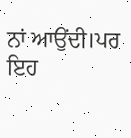ਨਾਂ ਆਉਂਦੀ।ਪਰ ਇਹ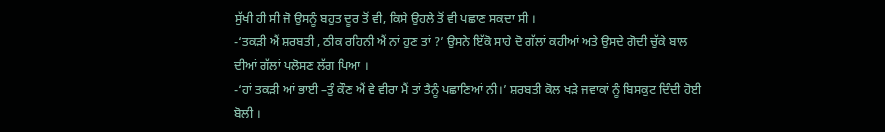ਸੁੱਖੀ ਹੀ ਸੀ ਜੋ ਉਸਨੂੰ ਬਹੁਤ ਦੂਰ ਤੋਂ ਵੀ, ਕਿਸੇ ਉਹਲੇ ਤੋਂ ਵੀ ਪਛਾਣ ਸਕਦਾ ਸੀ ।
-‘ਤਕੜੀ ਐਂ ਸ਼ਰਬਤੀ , ਠੀਕ ਰਹਿਨੀ ਐਂ ਨਾਂ ਹੁਣ ਤਾਂ ?’ ਉਸਨੇ ਇੱਕੋ ਸਾਹੇ ਦੋ ਗੱਲਾਂ ਕਹੀਆਂ ਅਤੇ ਉਸਦੇ ਗੋਦੀ ਚੁੱਕੇ ਬਾਲ ਦੀਆਂ ਗੱਲਾਂ ਪਲੋਸਣ ਲੱਗ ਪਿਆ ।
-‘ਹਾਂ ਤਕੜੀ ਆਂ ਭਾਈ –ਤੁੰ ਕੌਣ ਐਂ ਵੇ ਵੀਰਾ ਮੈਂ ਤਾਂ ਤੈਨੂੰ ਪਛਾਣਿਆਂ ਨੀ।’ ਸ਼ਰਬਤੀ ਕੋਲ ਖੜੇ ਜਵਾਕਾਂ ਨੂੰ ਬਿਸਕੁਟ ਦਿੰਦੀ ਹੋਈ ਬੋਲੀ ।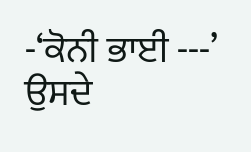-‘ਕੋਨੀ ਭਾਈ ---’ ਉਸਦੇ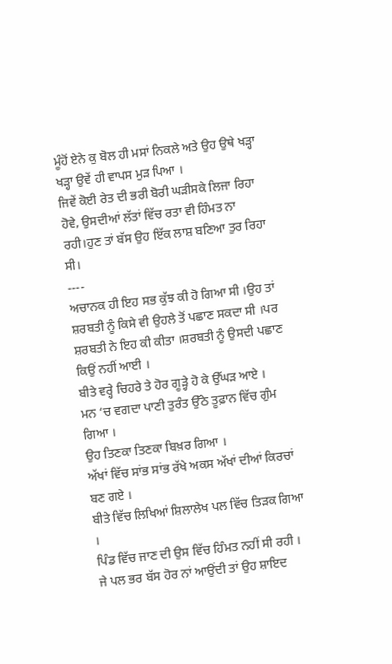ਮੂੰਹੋਂ ਏਨੇ ਕੁ ਬੋਲ ਹੀ ਮਸਾਂ ਨਿਕਲੇ ਅਤੇ ਉਹ ਉਥੇ ਖੜ੍ਹਾ ਖੜ੍ਹਾ ਉਵੇਂ ਹੀ ਵਾਪਸ ਮੁੜ ਪਿਆ ।
ਜਿਵੇਂ ਕੋਈ ਰੇਤ ਦੀ ਭਰੀ ਬੋਰੀ ਘੜੀਸਕੇ ਲਿਜਾ ਰਿਹਾ ਹੋਵੇ, ਉਸਦੀਆਂ ਲੱਤਾਂ ਵਿੱਚ ਰਤਾ ਵੀ ਹਿੰਮਤ ਨਾ ਰਹੀ।ਹੁਣ ਤਾਂ ਬੱਸ ਉਹ ਇੱਕ ਲਾਸ਼ ਬਣਿਆ ਤੁਰ ਰਿਹਾ ਸੀ।
----
ਅਚਾਨਕ ਹੀ ਇਹ ਸਭ ਕੁੱਝ ਕੀ ਹੋ ਗਿਆ ਸੀ ।ਉਹ ਤਾਂ ਸ਼ਰਬਤੀ ਨੂੰ ਕਿਸੇ ਵੀ ਉਹਲੇ ਤੋਂ ਪਛਾਣ ਸਕਦਾ ਸੀ ।ਪਰ ਸ਼ਰਬਤੀ ਨੇ ਇਹ ਕੀ ਕੀਤਾ ।ਸ਼ਰਬਤੀ ਨੂੰ ਉਸਦੀ ਪਛਾਣ ਕਿਉਂ ਨਹੀਂ ਆਈ ।
ਬੀਤੇ ਵਰ੍ਹੇ ਚਿਹਰੇ ਤੇ ਹੋਰ ਗੂੜ੍ਹੇ ਹੋ ਕੇ ਉੱਘੜ ਆਏ ।
ਮਨ ‘ਚ ਵਗਦਾ ਪਾਣੀ ਤੁਰੰਤ ਉੱਠੇ ਤੂਫ਼ਾਨ ਵਿੱਚ ਗੁੰਮ ਗਿਆ ।
ਉਹ ਤਿਣਕਾ ਤਿਣਕਾ ਬਿਖ਼ਰ ਗਿਆ ।
ਅੱਖਾਂ ਵਿੱਚ ਸਾਂਭ ਸਾਂਭ ਰੱਖੇ ਅਕਸ ਅੱਖਾਂ ਦੀਆਂ ਕਿਰਚਾਂ ਬਣ ਗਏ ।
ਬੀਤੇ ਵਿੱਚ ਲਿਖਿਆਂ ਸ਼ਿਲਾਲੇਖ ਪਲ ਵਿੱਚ ਤਿੜਕ ਗਿਆ ।
ਪਿੰਡ ਵਿੱਚ ਜਾਣ ਦੀ ਉਸ ਵਿੱਚ ਹਿੰਮਤ ਨਹੀਂ ਸੀ ਰਹੀ ।
ਜੇ ਪਲ ਭਰ ਬੱਸ ਹੋਰ ਨਾਂ ਆਉਂਦੀ ਤਾਂ ਉਹ ਸ਼ਾਇਦ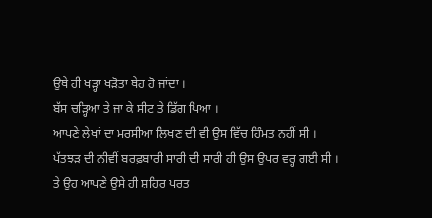ਉਥੇ ਹੀ ਖੜ੍ਹਾ ਖੜੋਤਾ ਥੇਹ ਹੋ ਜਾਂਦਾ ।
ਬੱਸ ਚੜ੍ਹਿਆ ਤੇ ਜਾ ਕੇ ਸੀਟ ਤੇ ਡਿੱਗ ਪਿਆ ।
ਆਪਣੇ ਲੇਖਾਂ ਦਾ ਮਰਸੀਆ ਲਿਖਣ ਦੀ ਵੀ ਉਸ ਵਿੱਚ ਹਿੰਮਤ ਨਹੀਂ ਸੀ ।
ਪੱਤਝੜ ਦੀ ਨੀਵੀਂ ਬਰਫ਼ਬਾਰੀ ਸਾਰੀ ਦੀ ਸਾਰੀ ਹੀ ਉਸ ਉਪਰ ਵਰ੍ਹ ਗਈ ਸੀ ।
ਤੇ ਉਹ ਆਪਣੇ ਉਸੇ ਹੀ ਸ਼ਹਿਰ ਪਰਤ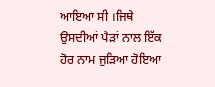ਆਇਆ ਸੀ ।ਜਿਥੇ ਉਸਦੀਆਂ ਪੈੜਾਂ ਨਾਲ ਇੱਕ ਹੋਰ ਨਾਮ ਜੁੜਿਆ ਹੋਇਆ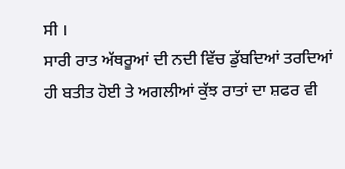ਸੀ ।
ਸਾਰੀ ਰਾਤ ਅੱਥਰੂਆਂ ਦੀ ਨਦੀ ਵਿੱਚ ਡੁੱਬਦਿਆਂ ਤਰਦਿਆਂ ਹੀ ਬਤੀਤ ਹੋਈ ਤੇ ਅਗਲੀਆਂ ਕੁੱਝ ਰਾਤਾਂ ਦਾ ਸ਼ਫਰ ਵੀ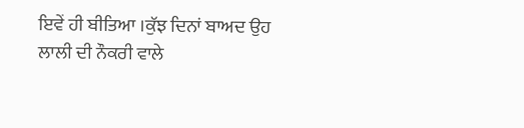ਇਵੇਂ ਹੀ ਬੀਤਿਆ ।ਕੁੱਝ ਦਿਨਾਂ ਬਾਅਦ ਉਹ ਲਾਲੀ ਦੀ ਨੌਕਰੀ ਵਾਲੇ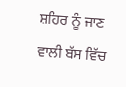ਸ਼ਹਿਰ ਨੂੰ ਜਾਣ ਵਾਲੀ ਬੱਸ ਵਿੱਚ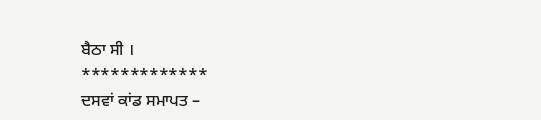ਬੈਠਾ ਸੀ ।
*************
ਦਸਵਾਂ ਕਾਂਡ ਸਮਾਪਤ –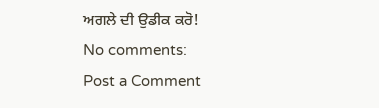ਅਗਲੇ ਦੀ ਉਡੀਕ ਕਰੋ!
No comments:
Post a Comment